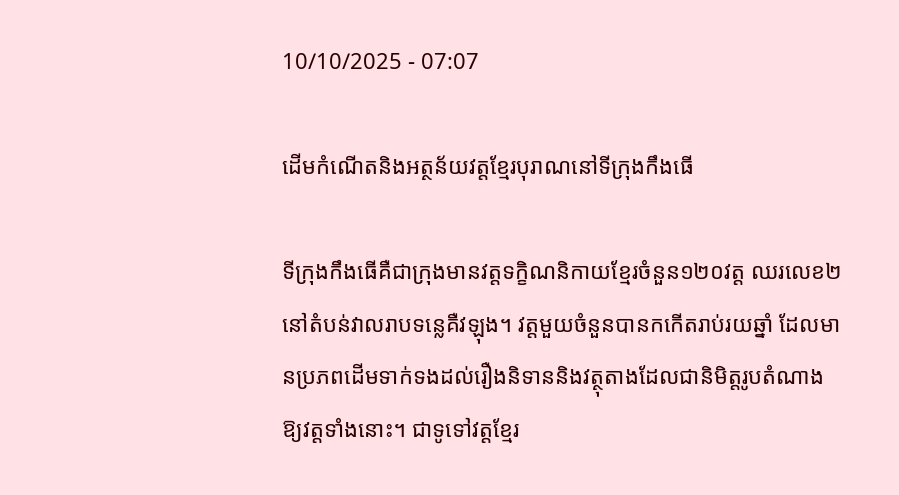10/10/2025 - 07:07

ដើមកំណើតនិងអត្ថន័យវត្តខ្មែរបុរាណនៅទីក្រុងកឹងធើ

ទីក្រុងកឹងធើគឺជាក្រុងមានវត្តទក្ខិណនិកាយខ្មែរចំនួន១២០វត្ត ឈរលេខ២នៅតំបន់វាលរាបទន្លេគឺវឡុង។ វត្តមួយចំនួនបានកកើតរាប់រយឆ្នាំ ដែលមានប្រភពដើមទាក់ទងដល់រឿងនិទាននិងវត្ថុតាងដែលជានិមិត្តរូបតំណាងឱ្យវត្តទាំងនោះ។ ជាទូទៅវត្តខ្មែរ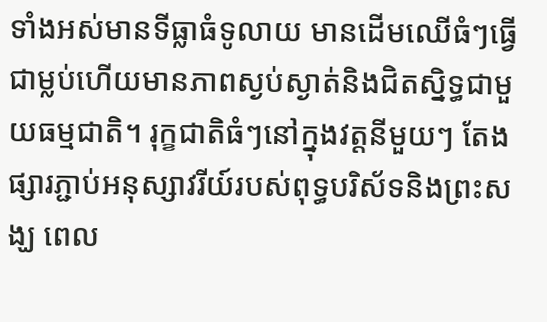ទាំងអស់មានទីធ្លាធំទូលាយ មានដើមឈើធំៗធ្វើជាម្លប់ហើយមានភាពស្ងប់ស្ងាត់និងជិតស្និទ្ធជាមួយធម្មជាតិ។ រុក្ខជាតិធំៗនៅក្នុងវត្តនីមួយៗ តែងផ្សារភ្ជាប់អនុស្សាវរីយ៍របស់ពុទ្ធបរិស័ទនិងព្រះសង្ឃ ពេល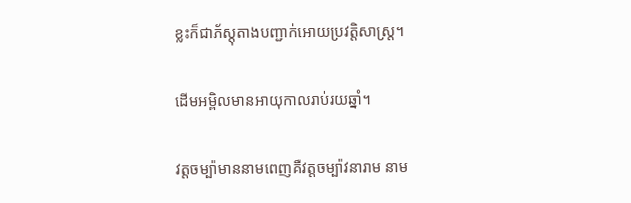ខ្លះក៏ជាភ័ស្តុតាងបញ្ជាក់អោយប្រវត្តិសាស្ត្រ។

ដើមអម្ពិលមានអាយុកាលរាប់រយឆ្នាំ។

វត្តចម្ប៉ាមាននាមពេញគឺវត្តចម្ប៉ាវនារាម នាម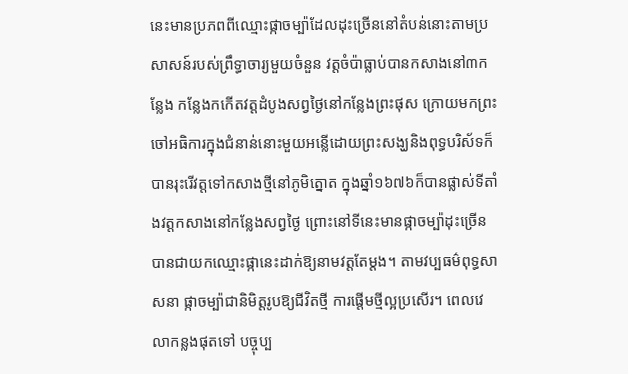នេះមានប្រភពពីឈ្មោះផ្កាចម្ប៉ាដែលដុះច្រើននៅតំបន់នោះតាមប្រសាសន៍របស់ព្រឹទ្ធាចារ្យមួយចំនួន វត្តចំប៉ាធ្លាប់បានកសាងនៅ៣កន្លែង កន្លែងកកើតវត្តដំបូងសព្វថ្ងៃនៅកន្លែងព្រះផុស ក្រោយមកព្រះចៅអធិការក្នុងជំនាន់នោះមួយអន្លើដោយព្រះសង្ឃនិងពុទ្ធបរិស័ទក៏បានរុះរើវត្តទៅកសាងថ្មីនៅភូមិត្នោត ក្នុងឆ្នាំ១៦៧៦ក៏បានផ្លាស់ទីតាំងវត្តកសាងនៅកន្លែងសព្វថ្ងៃ ព្រោះនៅទីនេះមានផ្កាចម្ប៉ាដុះច្រើនបានជាយកឈ្មោះផ្កានេះដាក់ឱ្យនាមវត្តតែម្តង។ តាមវប្បធម៌ពុទ្ធសាសនា ផ្កាចម្ប៉ាជានិមិត្តរូបឱ្យជីវិតថ្មី ការផ្តើមថ្មីល្អប្រសើរ។ ពេលវេលាកន្លងផុតទៅ បច្ចុប្ប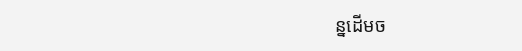ន្នដើមច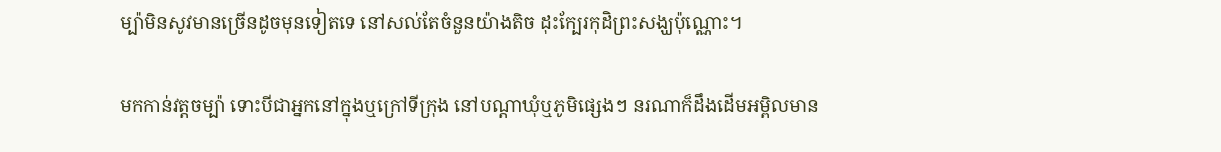ម្ប៉ាមិនសូវមានច្រើនដូចមុនទៀតទេ នៅសល់តែចំនួនយ៉ាងតិច ដុះក្បែរកុដិព្រះសង្ឃប៉ុណ្ណោះ។

មកកាន់វត្តចម្ប៉ា ទោះបីជាអ្នកនៅក្នុងឬក្រៅទីក្រុង នៅបណ្តាឃុំឬភូមិផ្សេងៗ នរណាក៏ដឹងដើមអម្ពិលមាន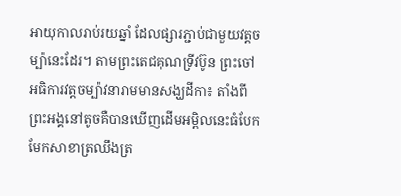អាយុកាលរាប់រយឆ្នាំ ដែលផ្សារភ្ជាប់ជាមួយវត្តចម្ប៉ានេះដែរ។ តាមព្រះតេជគុណទ្រីវប៊ូន ព្រះចៅអធិការវត្តចម្ប៉ាវនារាមមានសង្ឃដីកា៖ តាំងពីព្រះអង្គនៅតូចគឺបានឃើញដើមអម្ពិលនេះធំបែកមែកសាខាត្រឈឹងត្រ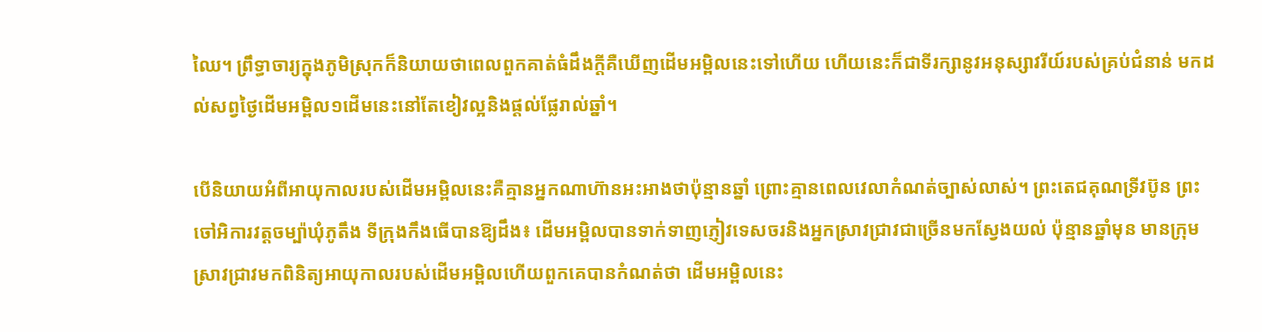ឈៃ។ ព្រឹទ្ធាចារ្យក្នុងភូមិស្រុកក៏និយាយថាពេលពួកគាត់ធំដឹងក្តីគឺឃើញដើមអម្ពិលនេះទៅហើយ ហើយនេះក៏ជាទីរក្សានូវអនុស្សាវរីយ៍របស់គ្រប់ជំនាន់ មកដល់សព្វថ្ងៃដើមអម្ពិល១ដើមនេះនៅតែខៀវល្អនិងផ្តល់ផ្លែរាល់ឆ្នាំ។

បើនិយាយអំពីអាយុកាលរបស់ដើមអម្ពិលនេះគឺគ្មានអ្នកណាហ៊ានអះអាងថាប៉ុន្មានឆ្នាំ ព្រោះគ្មានពេលវេលាកំណត់ច្បាស់លាស់។ ព្រះតេជគុណទ្រីវប៊ូន ព្រះចៅអិការវត្តចម្ប៉ាឃុំភូតឹង ទីក្រុងកឹងធើបានឱ្យដឹង៖ ដើមអម្ពិលបានទាក់ទាញភ្ញៀវទេសចរនិងអ្នកស្រាវជ្រាវជាច្រើនមកស្វែងយល់ ប៉ុន្មានឆ្នាំមុន មានក្រុមស្រាវជ្រាវមកពិនិត្យអាយុកាលរបស់ដើមអម្ពិលហើយពួកគេបានកំណត់ថា ដើមអម្ពិលនេះ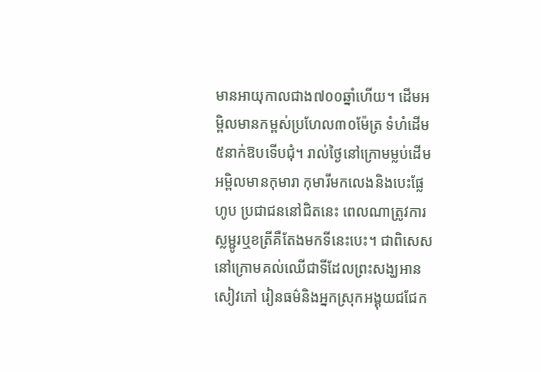មានអាយុកាលជាង៧០០ឆ្នាំហើយ។ ដើមអម្ពិលមានកម្ពស់ប្រហែល៣០ម៉ែត្រ ទំហំដើម៥នាក់ឱបទើបជុំ។ រាល់ថ្ងៃនៅក្រោមម្លប់ដើមអម្ពិលមានកុមារា កុមារីមកលេងនិងបេះផ្លែហូប ប្រជាជននៅជិតនេះ ពេលណាត្រូវការស្លម្ជូរឬខត្រីគឺតែងមកទីនេះបេះ។ ជាពិសេស នៅក្រោមគល់ឈើជាទីដែលព្រះសង្ឃអានសៀវភៅ រៀនធម៌និងអ្នកស្រុកអង្គុយជជែក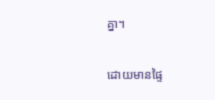គ្នា។

ដោយមានផ្ទៃ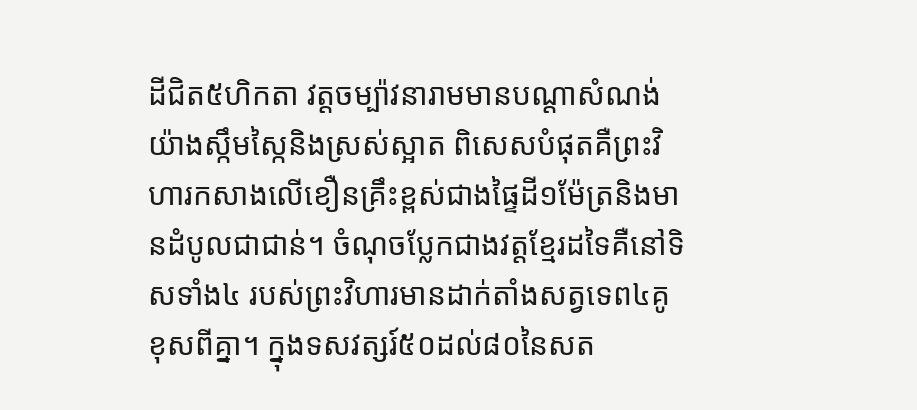ដីជិត៥ហិកតា វត្តចម្ប៉ាវនារាមមានបណ្តាសំណង់យ៉ាងស្កឹមស្កៃនិងស្រស់ស្អាត ពិសេសបំផុតគឺព្រះវិហារកសាងលើខឿនគ្រឹះខ្ពស់ជាងផ្ទៃដី១ម៉ែត្រនិងមានដំបូលជាជាន់។ ចំណុចប្លែកជាងវត្តខ្មែរដទៃគឺនៅទិសទាំង៤ របស់ព្រះវិហារមានដាក់តាំងសត្វទេព៤គូខុសពីគ្នា។ ក្នុងទសវត្សរ៍៥០ដល់៨០នៃសត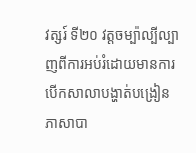វត្សរ៍ ទី២០ វត្តចម្ប៉ាល្បីល្បាញពីការអប់រំដោយមានការបើកសាលាបង្ហាត់បង្រៀនភាសាបា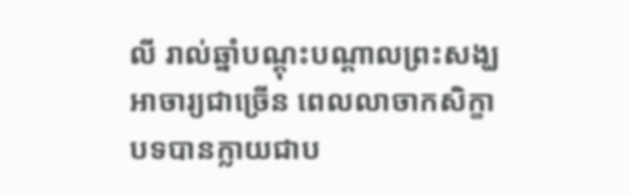លី រាល់ឆ្នាំបណ្តុះបណ្តាលព្រះសង្ឃ អាចារ្យជាច្រើន ពេលលាចាកសិក្ខាបទបានក្លាយជាប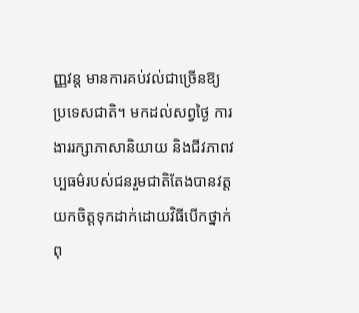ញ្ញវន្ត មានការគប់វល់ជាច្រើនឱ្យប្រទេសជាតិ។ មកដល់សព្វថ្ងៃ ការងាររក្សាភាសានិយាយ និងជីវភាពវប្បធម៌របស់ជនរួមជាតិតែងបានវត្តយកចិត្តទុកដាក់ដោយវិធីបើកថ្នាក់ពុ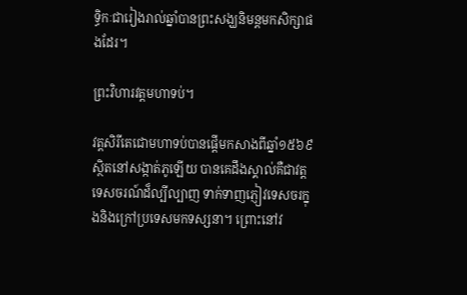ទ្ធិកៈជារៀងរាល់ឆ្នាំបានព្រះសង្ឃនិមន្តមកសិក្សាផងដែរ។

ព្រះវិហារវត្តមហាទប់។

វត្តសិរីតេជោមហាទប់បានផ្តើមកសាងពីឆ្នាំ១៥៦៩ ស្ថិតនៅសង្កាត់ភូឡើយ បានគេដឹងស្គាល់គឺជាវត្តទេសចរណ៍ដ៏ល្បីល្បាញ ទាក់ទាញភ្ញៀវទេសចរក្នុងនិងក្រៅប្រទេសមកទស្សនា។ ព្រោះនៅវ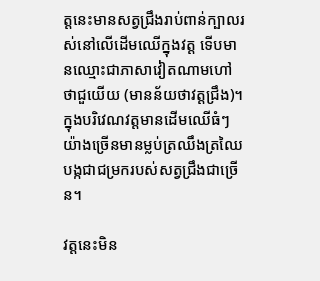ត្តនេះមានសត្វជ្រឹងរាប់ពាន់ក្បាលរស់នៅលើដើមឈើក្នុងវត្ត ទើបមានឈ្មោះជាភាសាវៀតណាមហៅថាជួយើយ (មានន័យថាវត្តជ្រឹង)។ ក្នុងបរិវេណវត្តមានដើមឈើធំៗយ៉ាងច្រើនមានម្លប់ត្រឈឹងត្រឈៃបង្កជាជម្រករបស់សត្វជ្រឹងជាច្រើន។

វត្តនេះមិន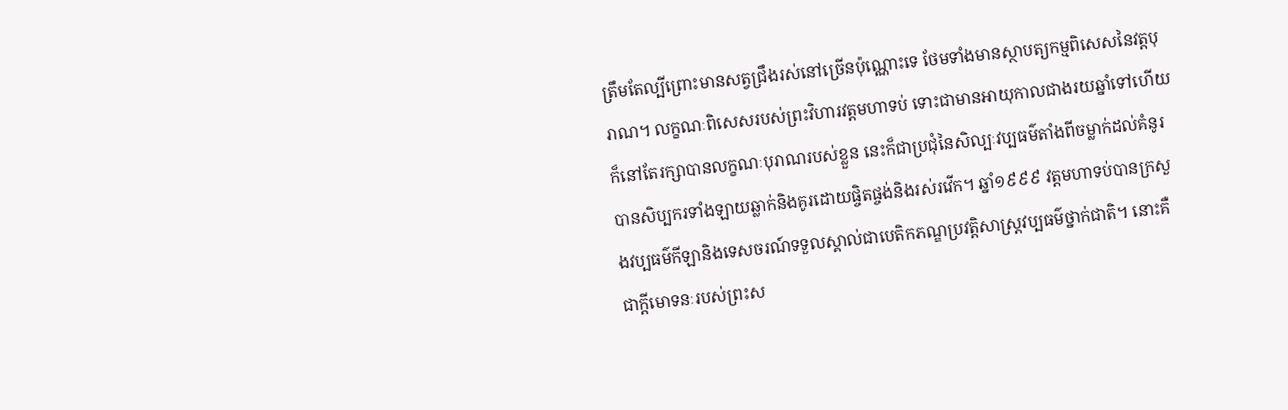ត្រឹមតែល្បីព្រោះមានសត្វជ្រឹងរស់នៅច្រើនប៉ុណ្ណោះទេ ថែមទាំងមានស្ថាបត្យកម្មពិសេសនៃវត្តបុរាណ។ លក្ខណៈពិសេសរបស់ព្រះវិហារវត្តមហាទប់ ទោះជាមានអាយុកាលជាងរយឆ្នាំទៅហើយក៏នៅតែរក្សាបានលក្ខណៈបុរាណរបស់ខ្លួន នេះក៏ជាប្រជុំនៃសិល្បៈវប្បធម៌តាំងពីចម្លាក់ដល់គំនូរ បានសិប្បករទាំងឡាយឆ្លាក់និងគូរដោយផ្ចិតផ្ចង់និងរស់រវើក។ ឆ្នាំ១៩៩៩ វត្តមហាទប់បានក្រសួងវប្បធម៌កីឡានិងទេសចរណ៍ទទួលស្គាល់ជាបេតិកភណ្ឌប្រវត្តិសាស្ត្រវប្បធម៌ថ្នាក់ជាតិ។ នោះគឺជាក្តីមោទនៈរបស់ព្រះស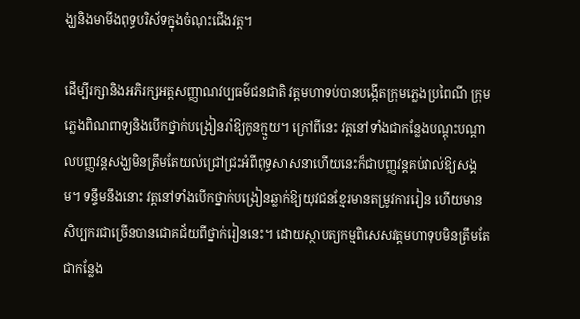ង្ឃនិងមាមីងពុទ្ធបរិស័ទក្នុងចំណុះជើងវត្ត។

ដើម្បីរក្សានិងអភិរក្សអត្តសញ្ញាណវប្បធម៌ជនជាតិ វត្តមហាទប់បានបង្កើតក្រុមភ្លេងប្រពៃណី ក្រុមភ្លេងពិណពាទ្យនិងបើកថ្នាក់បង្រៀនរាំឱ្យកូនក្មួយ។ ក្រៅពីនេះ វត្តនៅទាំងជាកន្លែងបណ្តុះបណ្តាលបញ្ញវន្តសង្ឃមិនត្រឹមតែយល់ជ្រៅជ្រះអំពីពុទ្ធសាសនាហើយនេះក៏ជាបញ្ញវន្តគប់វាល់ឱ្យសង្គម។ ទន្ទឹមនឹងនោះ វត្តនៅទាំងបើកថ្នាក់បង្រៀនឆ្លាក់ឱ្យយុវជនខ្មែរមានតម្រូវការរៀន ហើយមានសិប្បករជាច្រើនបានជោគជ័យពីថ្នាក់រៀននេះ។ ដោយស្ថាបត្យកម្មពិសេសវត្តមហាទុបមិនត្រឹមតែជាកន្លែង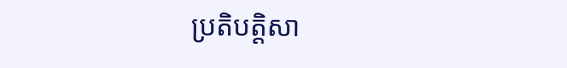ប្រតិបត្តិសា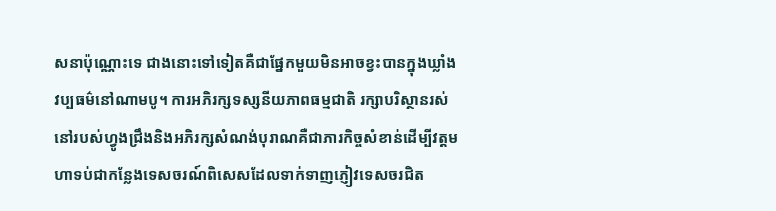សនាប៉ុណ្ណោះទេ ជាងនោះទៅទៀតគឺជាផ្នែកមួយមិនអាចខ្វះបានក្នុងឃ្លាំងវប្បធម៌នៅណាមបូ។ ការអភិរក្សទស្សនីយភាពធម្មជាតិ រក្សាបរិស្ថានរស់នៅរបស់ហ្វូងជ្រឹងនិងអភិរក្សសំណង់បុរាណគឺជាភារកិច្ចសំខាន់ដើម្បីវត្តមហាទប់ជាកន្លែងទេសចរណ៍ពិសេសដែលទាក់ទាញភ្ញៀវទេសចរជិត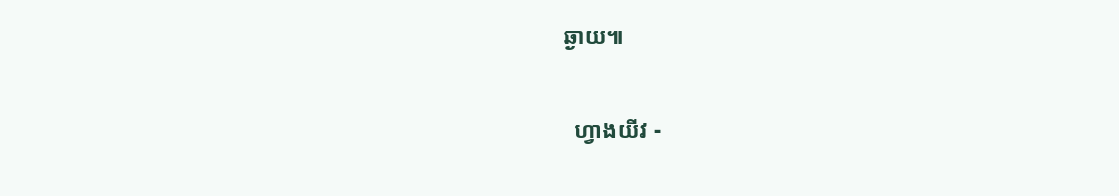ឆ្ងាយ៕

  ហ្វាងយីវ -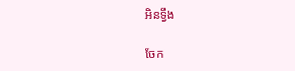អិនទ្វឹង

ចែក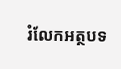រំលែកអត្ថបទ